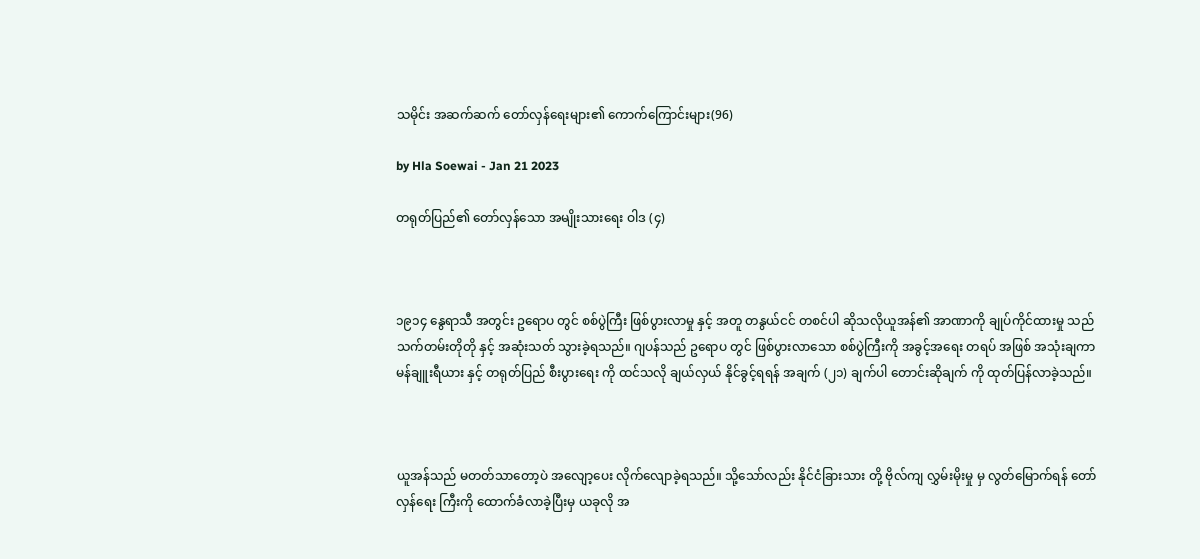သမိုင်း အဆက်ဆက် တော်လှန်ရေးများ၏ ကောက်ကြောင်းများ(96)

by Hla Soewai - Jan 21 2023

တရုတ်ပြည်၏ တော်လှန်သော အမျိုးသားရေး ဝါဒ (၄)



၁၉၁၄ နွေရာသီ အတွင်း ဥရောပ တွင် စစ်ပွဲကြီး ဖြစ်ပွားလာမှု နှင့် အတူ တနွယ်ငင် တစင်ပါ ဆိုသလိုယူအန်၏ အာဏာကို ချုပ်ကိုင်ထားမှု သည် သက်တမ်းတိုတို နှင့် အဆုံးသတ် သွားခဲ့ရသည်။ ဂျပန်သည် ဥရောပ တွင် ဖြစ်ပွားလာသော စစ်ပွဲကြီးကို အခွင့်အရေး တရပ် အဖြစ် အသုံးချကာ မန်ချူးရီယား နှင့် တရုတ်ပြည် စီးပွားရေး ကို ထင်သလို ချယ်လှယ် နိုင်ခွင့်ရရန် အချက် (၂၁) ချက်ပါ တောင်းဆိုချက် ကို ထုတ်ပြန်လာခဲ့သည်။



ယူအန်သည် ‌မတတ်သာတော့ပဲ အလျော့ပေး လိုက်လျောခဲ့ရသည်။ သို့သော်လည်း နိုင်ငံခြားသား တို့ ဗိုလ်ကျ လွှမ်းမိုးမှု မှ လွတ်မြောက်ရန် တော်လှန်ရေး ကြီးကို ထောက်ခံလာခဲ့ပြီးမှ ယခုလို အ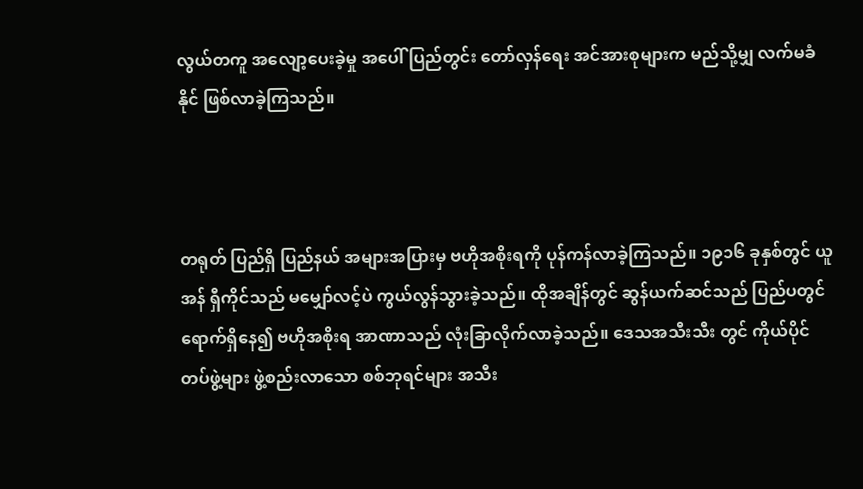လွယ်တကူ အလျော့ပေးခဲ့မှု အပေါ် ပြည်တွင်း တော်လှန်ရေး အင်အားစုများက မည်သို့မျှ လက်မခံနိုင် ဖြစ်လာခဲ့ကြသည်။



တရုတ် ပြည်ရှိ ပြည်နယ် အများအပြားမှ ဗဟိုအစိုးရကို ပုန်ကန်လာခဲ့ကြသည်။ ၁၉၁၆ ခုနှစ်တွင် ယူအန် ရှီကိုင်သည် မမျှော်လင့်ပဲ ကွယ်လွန်သွားခဲ့သည်။ ထိုအချိန်တွင် ဆွန်ယက်ဆင်သည် ပြည်ပတွင် ရောက်ရှိနေ၍ ဗဟိုအစိုးရ အာဏာသည် လုံးခြာလိုက်လာခဲ့သည်။ ဒေသအသီးသီး တွင် ကိုယ်ပိုင် တပ်ဖွဲ့များ ဖွဲ့စည်းလာသော စစ်ဘုရင်များ အသီး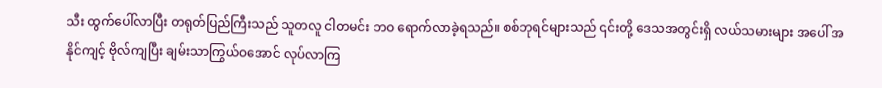သီး ထွက်ပေါ်လာပြီး တရုတ်ပြည်ကြီးသည် သူတလူ ငါတမင်း ဘဝ ရောက်လာခဲ့ရသည်။ စစ်ဘုရင်များသည် ၎င်းတို့ ဒေသအတွင်းရှိ လယ်သမားများ အပေါ် အနိုင်ကျင့် ဗိုလ်ကျပြီး ချမ်းသာကြွယ်ဝအောင် လုပ်လာကြ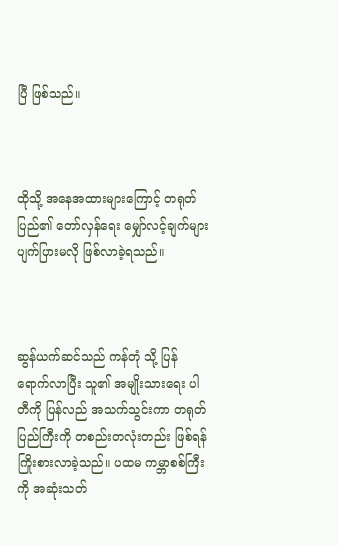ပြီ ဖြစ်သည်။



ထိုသို့ အနေအထားများကြောင့် တရုတ်ပြည်၏ တော်လှန်ရေး မျှော်လင့်ချက်များ ပျက်ပြားမလို ဖြစ်လာခဲ့ရသည်။



ဆွန်ယက်ဆင်သည် ကန်တုံ သို့ ပြန်ရောက်လာပြီး သူ၏ အမျိုးသားရေး ပါတီကို ပြန်လည် အသက်သွင်းကာ တရုတ်ပြည်ကြီးကို တစည်းတလုံးတည်း ဖြစ်ရန် ကြိုးစားလာခဲ့သည်။ ပထမ ကမ္ဘာစစ်ကြီးကို အဆုံးသတ်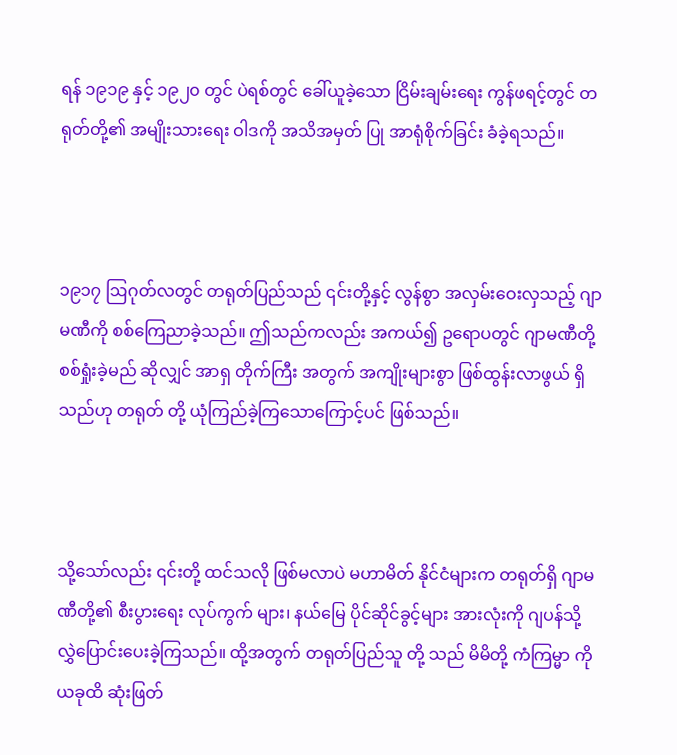ရန် ၁၉၁၉ နှင့် ၁၉၂၀ တွင် ပဲရစ်တွင် ခေါ်ယူခဲ့သော ငြိမ်းချမ်းရေး ကွန်ဖရင့်တွင် တရုတ်တို့၏ အမျိုးသားရေး ဝါဒကို အသိအမှတ် ပြု အာရုံစိုက်ခြင်း ခံခဲ့ရသည်။



၁၉၁၇ ဩဂုတ်လတွင် တရုတ်ပြည်သည် ၎င်းတို့နှင့် လွန်စွာ အလှမ်းဝေးလှသည့် ဂျာမဏီကို စစ်ကြေညာခဲ့သည်။ ဤသည်ကလည်း အကယ်၍ ဥရောပတွင် ဂျာမဏီတို့ စစ်ရှုံးခဲ့မည် ဆိုလျှင် အာရှ တိုက်ကြီး အတွက် အကျိုးများစွာ ဖြစ်ထွန်းလာဖွယ် ရှိသည်ဟု တရုတ် တို့ ယုံကြည်ခဲ့ကြသောကြောင့်ပင် ဖြစ်သည်။



သို့သော်လည်း ၎င်းတို့ ထင်သလို ဖြစ်မလာပဲ မဟာမိတ် နိုင်ငံများက တရုတ်ရှိ ဂျာမဏီတို့၏ စီးပွားရေး လုပ်ကွက် များ၊ နယ်မြေ ပိုင်ဆိုင်ခွင့်များ အားလုံးကို ဂျပန်သို့ လွှဲပြောင်းပေးခဲ့ကြသည်။ ထို့အတွက် တရုတ်ပြည်သူ တို့ သည် မိမိတို့ ကံကြမ္မာ ကို ယခုထိ ဆုံးဖြတ်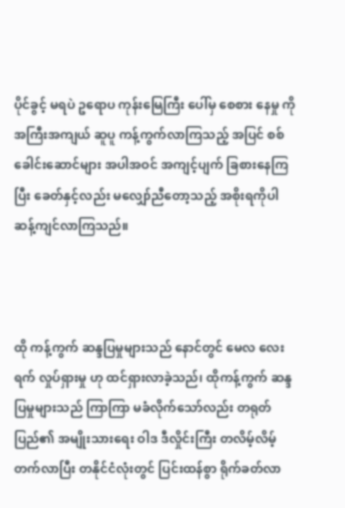ပိုင်ခွင့် မရပဲ ဥရောပ ကုန်းမြေကြီး ပေါ်မှ စေစား နေမှု ကို အကြီးအကျယ် ဆူပူ ကန့်ကွက်လာကြသည့် အပြင် စစ်ခေါင်းဆောင်များ အပါအဝင် အကျင့်ပျက် ခြစားနေကြပြီး ခေတ်နှင့်လည်း မလျှော်ညီတော့သည့် အစိုးရကိုပါ ဆန့်ကျင်လာကြသည်။



ထို ကန့်ကွက် ဆန္ဒပြမှုများသည် နောင်တွင် မေလ လေးရက် လှုပ်ရှားမှု ဟု ထင်ရှားလာခဲ့သည်၊ ထိုကန့်ကွက် ဆန္ဒပြမှုများသည် ကြာကြာ မခံလိုက်သော်လည်း တရုတ်ပြည်၏ အမျိုးသားရေး ဝါဒ ဒီလှိုင်းကြီး တလိမ့်လိမ့် တက်လာပြီး တနိုင်ငံလုံးတွင် ပြင်းထန်စွာ ရိုက်ခတ်လာ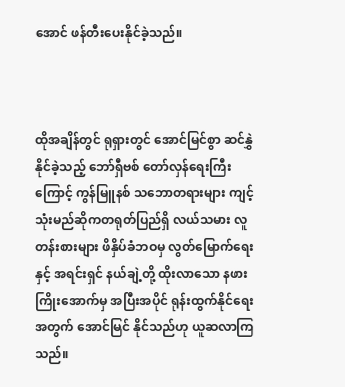အောင် ဖန်တီးပေးနိုင်ခဲ့သည်။



ထိုအချိန်တွင် ရုရှားတွင် အောင်မြင်စွာ ဆင်နွှဲနိုင်ခဲ့သည့် ဘော်ရှီ‌ဗစ် တော်လှန်ရေးကြီး ကြောင့် ကွန်မြူနစ် သဘောတရားများ ကျင့်သုံးမည်ဆိုကတရုတ်ပြည်ရှိ လယ်သမား လူတန်းစားများ ဖိနှိပ်ခံဘဝမှ လွတ်မြောက်ရေး နှင့် အရင်းရှင် နယ်ချဲ့တို့ ထိုးလာသော နဖားကြိုးအောက်မှ အပြီးအပိုင် ရုန်းထွက်နိုင်ရေး အတွက် အောင်မြင် နိုင်သည်ဟု ယူဆလာကြသည်။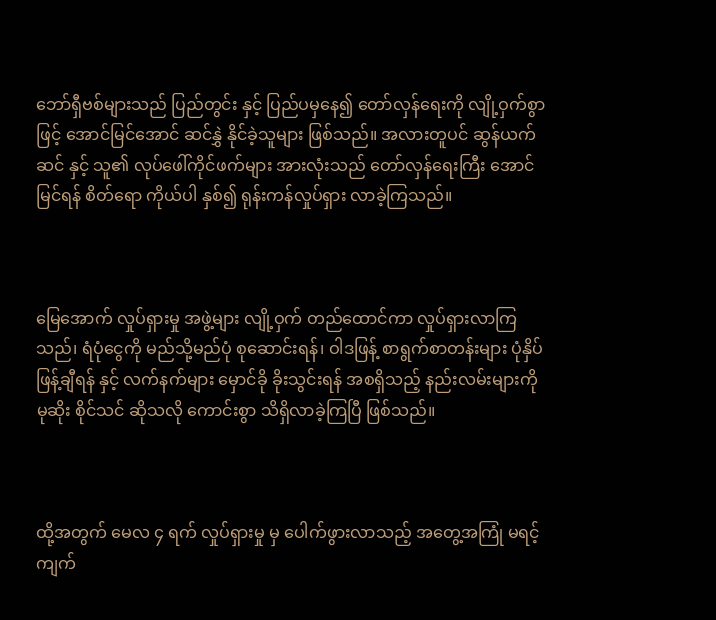ဘော်ရှီဗစ်များသည် ပြည်တွင်း နှင့် ပြည်ပမှနေ၍ တော်လှန်ရေးကို လျို့ဝှက်စွာ ဖြင့် အောင်မြင်အောင် ဆင်နွှဲ နိုင်ခဲ့သူများ ဖြစ်သည်။ အလားတူပင် ဆွန်ယက်ဆင် နှင့် သူ၏ လုပ်ဖေါ်ကိုင်ဖက်များ အားလုံးသည် တော်လှန်ရေးကြီး အောင်မြင်ရန် စိတ်ရော ကိုယ်ပါ နှစ်၍ ရုန်းကန်လှုပ်ရှား လာခဲ့ကြသည်။



မြေအောက် လှုပ်ရှားမှု အဖွဲ့များ လျို့ဝှက် တည်ထောင်ကာ လှုပ်ရှားလာကြသည်၊ ရံပုံငွေကို မည်သို့မည်ပုံ စုဆောင်းရန်၊ ဝါဒဖြန့် စာရွက်စာတန်းများ ပုံနှိပ် ဖြန့်ချီရန် နှင့် လက်နက်များ မှောင်ခို ခိုးသွင်းရန် အစရှိသည့် နည်းလမ်းများကို မုဆိုး စိုင်သင် ဆိုသလို ကောင်းစွာ သိရှိလာခဲ့ကြပြီ ဖြစ်သည်။



ထို့အတွက် မေလ ၄ ရက် လှုပ်ရှားမှု မှ ပေါက်ဖွားလာသည့် အတွေ့အကြုံ မရင့်ကျက်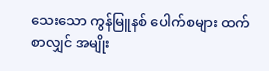သေးသော ကွန်မြူနစ် ပေါက်စများ ထက် စာလျှင် အမျိုး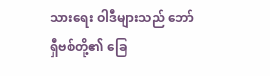သားရေး ဝါဒီများသည် ဘော်ရှီဗစ်တို့၏ ခြေ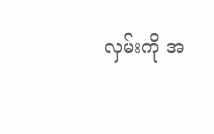လှမ်းကို အ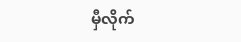မှီလိုက်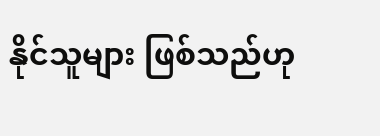နိုင်သူများ ဖြစ်သည်ဟု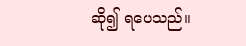ဆို၍ ရပေသည်။